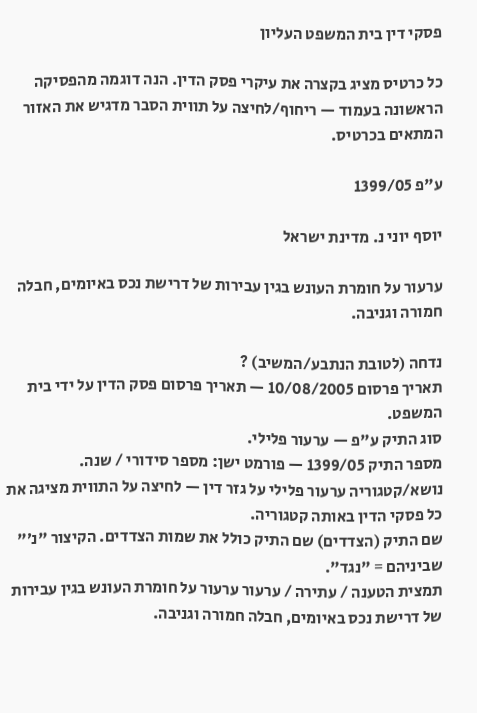פסקי דין בית המשפט העליון

כל כרטיס מציג בקצרה את עיקרי פסק הדין. הנה דוגמה מהפסיקה הראשונה בעמוד — ריחוף/לחיצה על תווית הסבר מדגיש את האזור המתאים בכרטיס.

ע"פ 1399/05

יוסף יוני נ. מדינת ישראל

ערעור על חומרת העונש בגין עבירות של דרישת נכס באיומים, חבלה חמורה וגניבה.

נדחה (לטובת הנתבע/המשיב) ?
תאריך פרסום 10/08/2005 — תאריך פרסום פסק הדין על ידי בית המשפט.
סוג התיק ע"פ — ערעור פלילי.
מספר התיק 1399/05 — פורמט ישן: מספר סידורי / שנה.
נושא/קטגוריה ערעור פלילי על גזר דין — לחיצה על התווית מציגה את כל פסקי הדין באותה קטגוריה.
שם התיק (הצדדים) שם התיק כולל את שמות הצדדים. הקיצור "נ׳" שביניהם = "נגד".
תמצית הטענה / עתירה / ערעור ערעור על חומרת העונש בגין עבירות של דרישת נכס באיומים, חבלה חמורה וגניבה.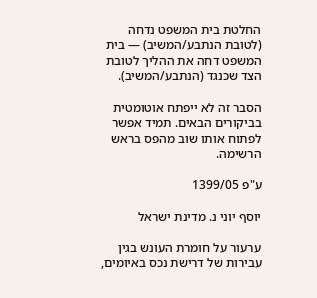החלטת בית המשפט נדחה (לטובת הנתבע/המשיב) — בית המשפט דחה את ההליך לטובת הצד שכנגד (הנתבע/המשיב).

הסבר זה לא ייפתח אוטומטית בביקורים הבאים. תמיד אפשר לפתוח אותו שוב מהפס בראש הרשימה.

ע"פ 1399/05

יוסף יוני נ. מדינת ישראל

ערעור על חומרת העונש בגין עבירות של דרישת נכס באיומים,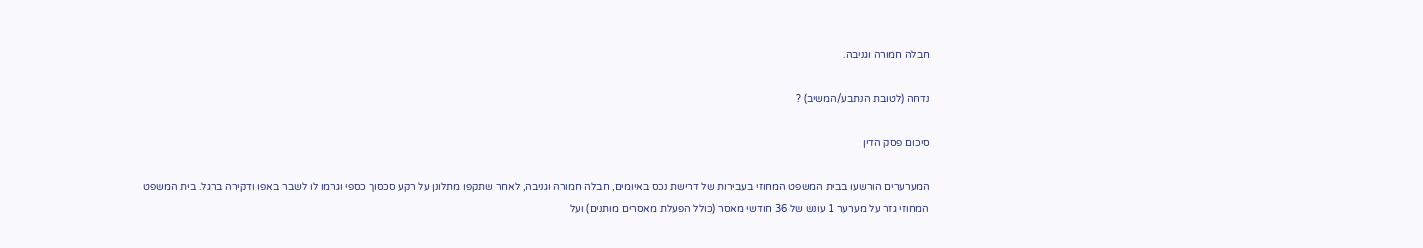חבלה חמורה וגניבה.

נדחה (לטובת הנתבע/המשיב) ?

סיכום פסק הדין

המערערים הורשעו בבית המשפט המחוזי בעבירות של דרישת נכס באיומים, חבלה חמורה וגניבה, לאחר שתקפו מתלונן על רקע סכסוך כספי וגרמו לו לשבר באפו ודקירה ברגל. בית המשפט המחוזי גזר על מערער 1 עונש של 36 חודשי מאסר (כולל הפעלת מאסרים מותנים) ועל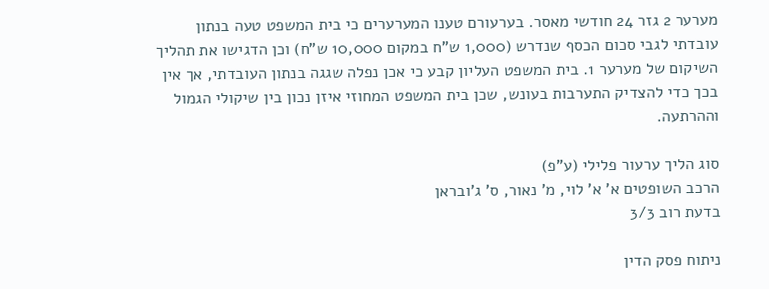מערער 2 גזר 24 חודשי מאסר. בערעורם טענו המערערים כי בית המשפט טעה בנתון עובדתי לגבי סכום הכסף שנדרש (1,000 ש"ח במקום 10,000 ש"ח) וכן הדגישו את תהליך השיקום של מערער 1. בית המשפט העליון קבע כי אכן נפלה שגגה בנתון העובדתי, אך אין בכך כדי להצדיק התערבות בעונש, שכן בית המשפט המחוזי איזן נכון בין שיקולי הגמול וההרתעה.

סוג הליך ערעור פלילי (ע"פ)
הרכב השופטים א' א' לוי, מ' נאור, ס' ג'ובראן
בדעת רוב 3/3

ניתוח פסק הדין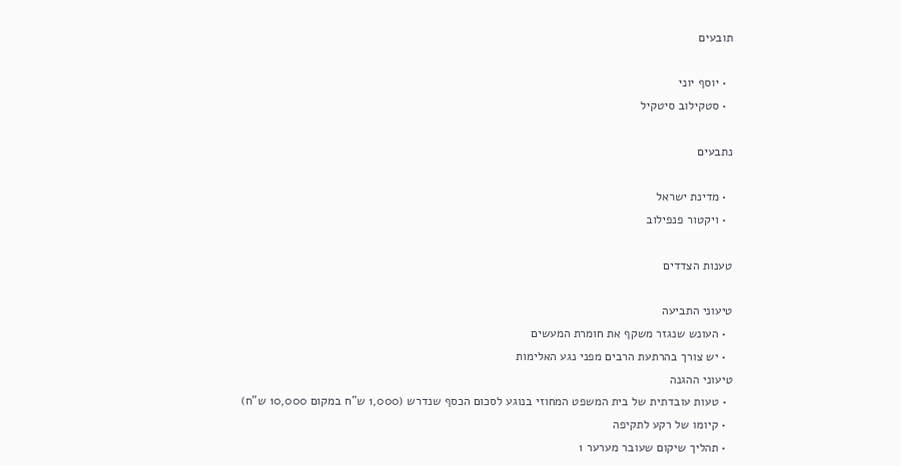תובעים

  • יוסף יוני
  • סטקילוב סיטקיל

נתבעים

  • מדינת ישראל
  • ויקטור פנפילוב

טענות הצדדים

טיעוני התביעה
  • העונש שנגזר משקף את חומרת המעשים
  • יש צורך בהרתעת הרבים מפני נגע האלימות
טיעוני ההגנה
  • טעות עובדתית של בית המשפט המחוזי בנוגע לסכום הכסף שנדרש (1,000 ש"ח במקום 10,000 ש"ח)
  • קיומו של רקע לתקיפה
  • תהליך שיקום שעובר מערער 1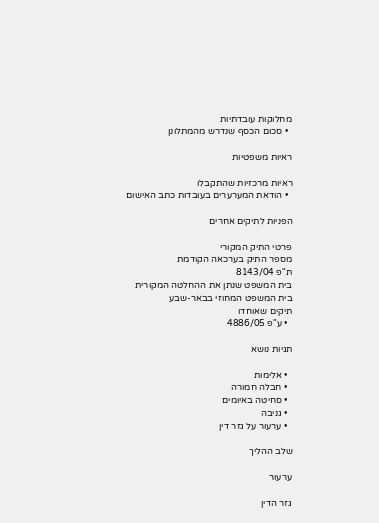מחלוקות עובדתיות
  • סכום הכסף שנדרש מהמתלונן

ראיות משפטיות

ראיות מרכזיות שהתקבלו
  • הודאת המערערים בעובדות כתב האישום

הפניות לתיקים אחרים

פרטי התיק המקורי
מספר התיק בערכאה הקודמת
ת"פ 8143/04
בית המשפט שנתן את ההחלטה המקורית
בית המשפט המחוזי בבאר-שבע
תיקים שאוחדו
  • ע"פ 4886/05

תגיות נושא

  • אלימות
  • חבלה חמורה
  • סחיטה באיומים
  • גניבה
  • ערעור על גזר דין

שלב ההליך

ערעור

גזר הדין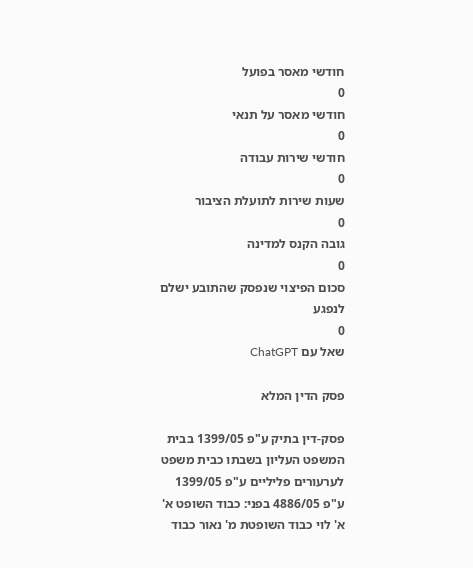חודשי מאסר בפועל
0
חודשי מאסר על תנאי
0
חודשי שירות עבודה
0
שעות שירות לתועלת הציבור
0
גובה הקנס למדינה
0
סכום הפיצוי שנפסק שהתובע ישלם לנפגע
0
שאל עם ChatGPT

פסק הדין המלא

פסק-דין בתיק ע"פ 1399/05 בבית המשפט העליון בשבתו כבית משפט לערעורים פליליים ע"פ 1399/05 ע"פ 4886/05 בפני: כבוד השופט א' א' לוי כבוד השופטת מ' נאור כבוד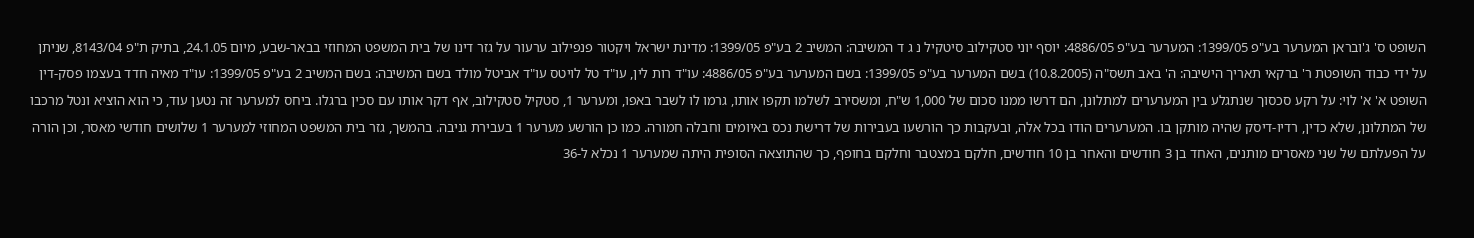השופט ס' ג'ובראן המערער בע"פ 1399/05: המערער בע"פ 4886/05: יוסף יוני סטקילוב סיטקיל נ ג ד המשיבה: המשיב 2 בע"פ 1399/05: מדינת ישראל ויקטור פנפילוב ערעור על גזר דינו של בית המשפט המחוזי בבאר-שבע, מיום 24.1.05, בתיק ת"פ 8143/04, שניתן על ידי כבוד השופטת ר' ברקאי תאריך הישיבה: ה' באב תשס"ה (10.8.2005) בשם המערער בע"פ 1399/05: בשם המערער בע"פ 4886/05: עו"ד רות לין, עו"ד טל לויטס עו"ד אביטל מולד בשם המשיבה: בשם המשיב 2 בע"פ 1399/05: עו"ד מאיה חדד בעצמו פסק-דין השופט א' א' לוי: על רקע סכסוך שנתגלע בין המערערים למתלונן, הם דרשו ממנו סכום של 1,000 ש"ח, ומשסירב לשלמו תקפו אותו, גרמו לו לשבר באפו, ומערער 1, סטקיל סטקילוב, אף דקר אותו עם סכין ברגלו. ביחס למערער זה נטען עוד, כי הוא הוציא ונטל מרכבו של המתלונן, שלא כדין, רדיו-דיסק שהיה מותקן בו. המערערים הודו בכל אלה, ובעקבות כך הורשעו בעבירות של דרישת נכס באיומים וחבלה חמורה. כמו כן הורשע מערער 1 בעבירת גניבה. בהמשך, גזר בית המשפט המחוזי למערער 1 שלושים חודשי מאסר, וכן הורה על הפעלתם של שני מאסרים מותנים, האחד בן 3 חודשים והאחר בן 10 חודשים, חלקם במצטבר וחלקם בחופף, כך שהתוצאה הסופית היתה שמערער 1 נכלא ל-36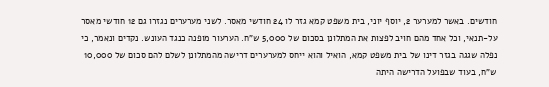חודשים. באשר למערער 2, יוסף יוני, בית משפט קמא גזר לו 24 חודשי מאסר. לשני מערערים נגזרו גם 12 חודשי מאסר על-תנאי, וכל אחד מהם חויב לפצות את המתלונן בסכום של 5,000 ש"ח. הערעור מופנה כנגד העונש. נקדים ונאמר, כי נפלה שגגה בגזר דינו של בית משפט קמא, הואיל והוא ייחס למערערים דרישה מהמתלונן לשלם להם סכום של 10,000 ש"ח, בעוד שבפועל הדרישה היתה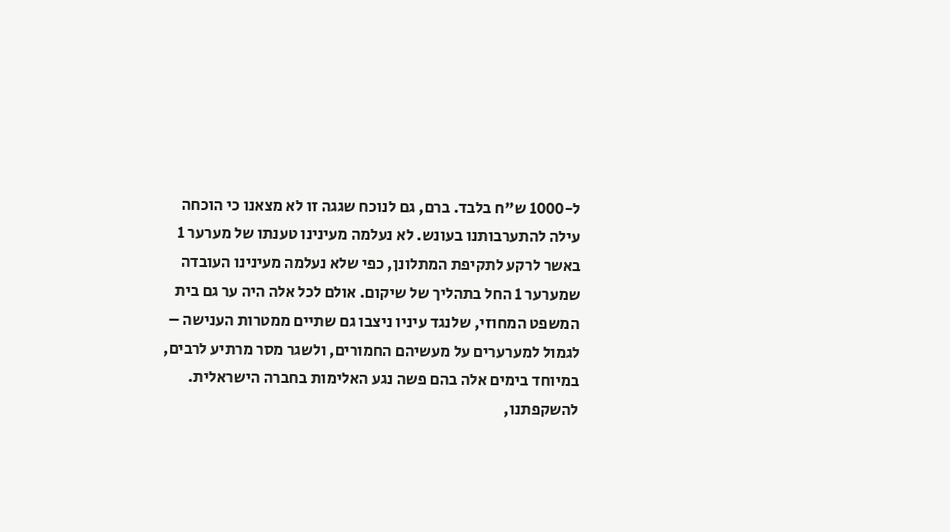ל-1000 ש"ח בלבד. ברם, גם לנוכח שגגה זו לא מצאנו כי הוכחה עילה להתערבותנו בעונש. לא נעלמה מעינינו טענתו של מערער 1 באשר לרקע לתקיפת המתלונן, כפי שלא נעלמה מעינינו העובדה שמערער 1 החל בתהליך של שיקום. אולם לכל אלה היה ער גם בית המשפט המחוזי, שלנגד עיניו ניצבו גם שתיים ממטרות הענישה – לגמול למערערים על מעשיהם החמורים, ולשגר מסר מרתיע לרבים, במיוחד בימים אלה בהם פשה נגע האלימות בחברה הישראלית. להשקפתנו,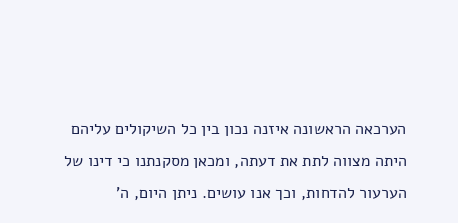הערכאה הראשונה איזנה נכון בין כל השיקולים עליהם היתה מצווה לתת את דעתה, ומכאן מסקנתנו כי דינו של הערעור להדחות, וכך אנו עושים. ניתן היום, ה'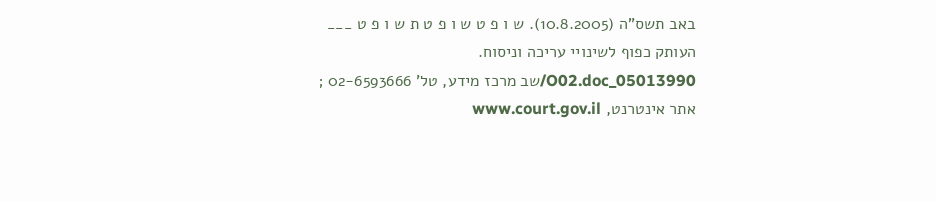באב תשס"ה (10.8.2005). ש ו פ ט ש ו פ ט ת ש ו פ ט ___ העותק כפוף לשינויי עריכה וניסוח. 05013990_O02.doc/שב מרכז מידע, טל' 02-6593666 ; אתר אינטרנט, www.court.gov.il